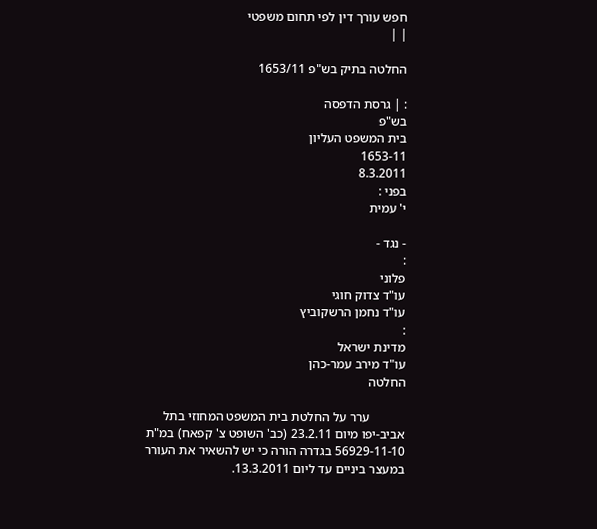חפש עורך דין לפי תחום משפטי
| |

החלטה בתיק בש"פ 1653/11

: | גרסת הדפסה
בש"פ
בית המשפט העליון
1653-11
8.3.2011
בפני :
י' עמית

- נגד -
:
פלוני
עו"ד צדוק חוגי
עו"ד נחמן הרשקוביץ
:
מדינת ישראל
עו"ד מירב עמר-כהן
החלטה

           ערר על החלטת בית המשפט המחוזי בתל אביב-יפו מיום 23.2.11 (כב' השופט צ' קפאח) במ"ת 56929-11-10 בגדרה הורה כי יש להשאיר את העורר במעצר ביניים עד ליום 13.3.2011.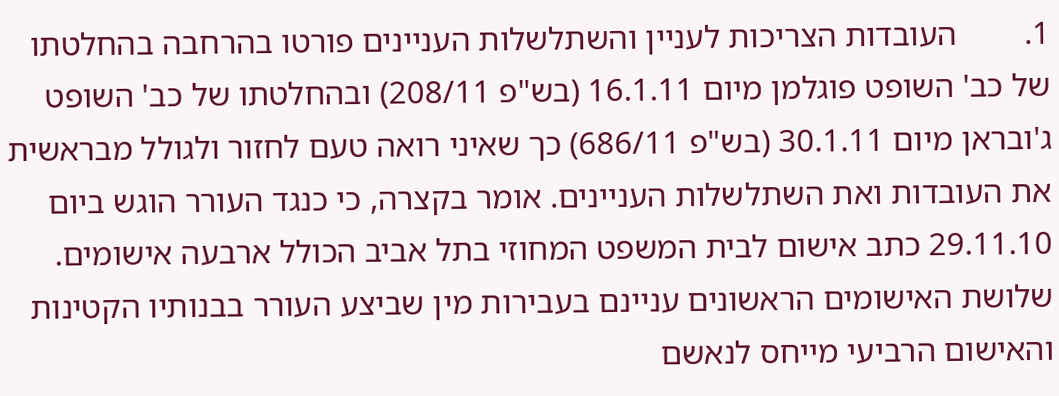1.        העובדות הצריכות לעניין והשתלשלות העניינים פורטו בהרחבה בהחלטתו של כב' השופט פוגלמן מיום 16.1.11 (בש"פ 208/11) ובהחלטתו של כב' השופט ג'ובראן מיום 30.1.11 (בש"פ 686/11) כך שאיני רואה טעם לחזור ולגולל מבראשית את העובדות ואת השתלשלות העניינים. אומר בקצרה, כי כנגד העורר הוגש ביום 29.11.10 כתב אישום לבית המשפט המחוזי בתל אביב הכולל ארבעה אישומים. שלושת האישומים הראשונים עניינם בעבירות מין שביצע העורר בבנותיו הקטינות והאישום הרביעי מייחס לנאשם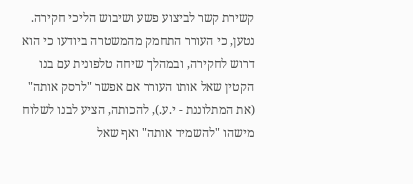קשירת קשר לביצוע פשע ושיבוש הליכי חקירה. נטען, כי העורר התחמק מהמשטרה ביודעו כי הוא דרוש לחקירה, ובמהלך שיחה טלפונית עם בנו הקטין שאל אותו העורר אם אפשר "לרסק אותה" (את המתלוננת - י.ע.), להכותה, הציע לבנו לשלוח מישהו "להשמיד אותה" ואף שאל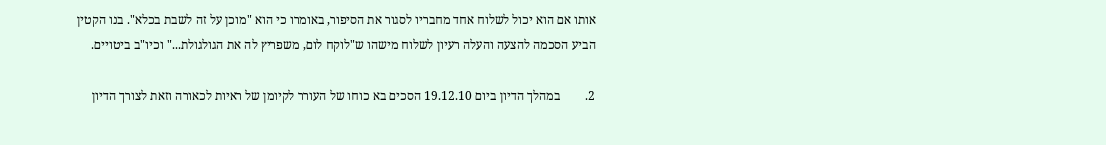אותו אם הוא יכול לשלוח אחד מחבריו לסגור את הסיפור, באומרו כי הוא "מוכן על זה לשבת בכלא". בנו הקטין הביע הסכמה להצעה והעלה רעיון לשלוח מישהו ש"לוקח לום, משפריץ לה את הגולגולת..." וכיו"ב ביטויים.

2.        במהלך הדיון ביום 19.12.10 הסכים בא כוחו של העורר לקיומן של ראיות לכאורה וזאת לצורך הדיון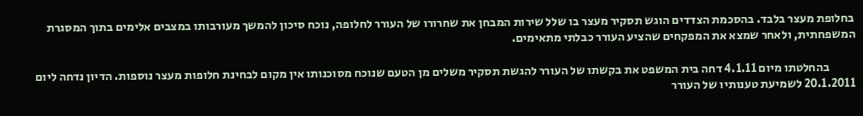בחלופת מעצר בלבד. בהסכמת הצדדים הוגש תסקיר מעצר בו שלל שירות המבחן את שחרורו של העורר לחלופה, נוכח סיכון להמשך מעורבותו במצבים אלימים בתוך המסגרת המשפחתית, ולאחר שמצא את המפקחים שהציע העורר כבלתי מתאימים.

           בהחלטתו מיום 4.1.11 דחה בית המשפט את בקשתו של העורר להגשת תסקיר משלים מן הטעם שנוכח מסוכנותו אין מקום לבחינת חלופות מעצר נוספות. הדיון נדחה ליום 20.1.2011 לשמיעת טענותיו של העורר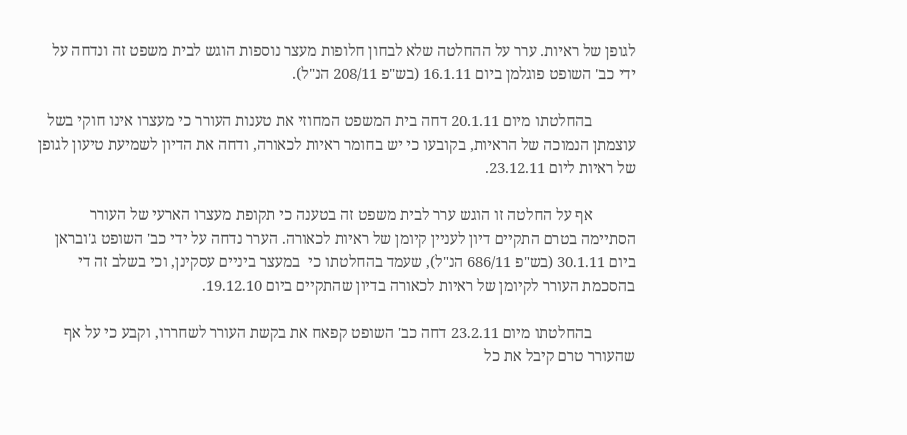לגופן של ראיות. ערר על ההחלטה שלא לבחון חלופות מעצר נוספות הוגש לבית משפט זה ונדחה על ידי כב' השופט פוגלמן ביום 16.1.11 (בש"פ 208/11 הנ"ל).

           בהחלטתו מיום 20.1.11 דחה בית המשפט המחוזי את טענות העורר כי מעצרו אינו חוקי בשל עוצמתן הנמוכה של הראיות, בקובעו כי יש בחומר ראיות לכאורה, ודחה את הדיון לשמיעת טיעון לגופן של ראיות ליום 23.12.11.

           אף על החלטה זו הוגש ערר לבית משפט זה בטענה כי תקופת מעצרו הארעי של העורר הסתיימה בטרם התקיים דיון לעניין קיומן של ראיות לכאורה. הערר נדחה על ידי כב' השופט ג'ובראן ביום 30.1.11 (בש"פ 686/11 הנ"ל), שעמד בהחלטתו כי  במעצר ביניים עסקינן, וכי בשלב זה די בהסכמת העורר לקיומן של ראיות לכאורה בדיון שהתקיים ביום 19.12.10.

           בהחלטתו מיום 23.2.11 דחה כב' השופט קפאח את בקשת העורר לשחררו, וקבע כי על אף שהעורר טרם קיבל את כל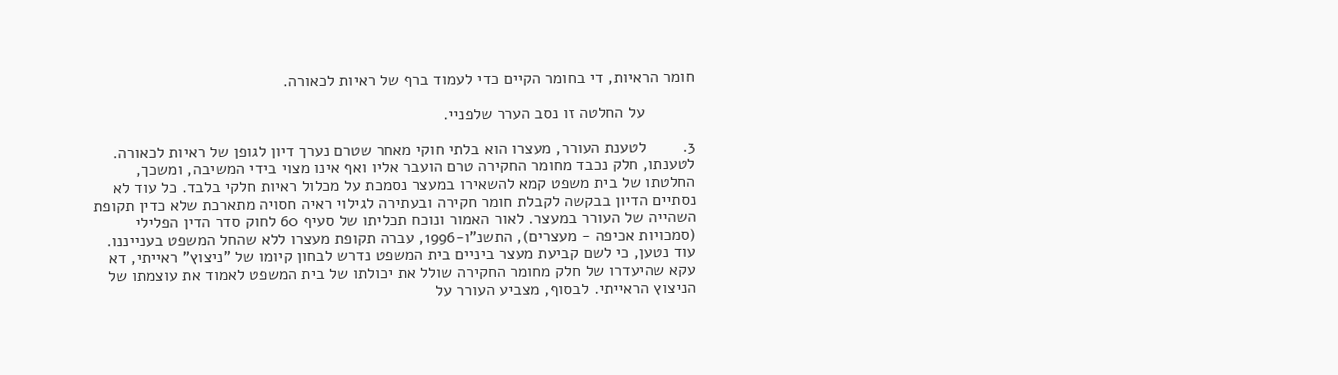חומר הראיות, די בחומר הקיים כדי לעמוד ברף של ראיות לכאורה.

           על החלטה זו נסב הערר שלפניי.

3.        לטענת העורר, מעצרו הוא בלתי חוקי מאחר שטרם נערך דיון לגופן של ראיות לכאורה. לטענתו, חלק נכבד מחומר החקירה טרם הועבר אליו ואף אינו מצוי בידי המשיבה, ומשכך, החלטתו של בית משפט קמא להשאירו במעצר נסמכת על מכלול ראיות חלקי בלבד. כל עוד לא נסתיים הדיון בבקשה לקבלת חומר חקירה ובעתירה לגילוי ראיה חסויה מתארכת שלא כדין תקופת השהייה של העורר במעצר. לאור האמור ונוכח תכליתו של סעיף 60 לחוק סדר הדין הפלילי (סמכויות אכיפה - מעצרים), התשנ"ו-1996, עברה תקופת מעצרו ללא שהחל המשפט בענייננו. עוד נטען, כי לשם קביעת מעצר ביניים בית המשפט נדרש לבחון קיומו של "ניצוץ" ראייתי, דא עקא שהיעדרו של חלק מחומר החקירה שולל את יכולתו של בית המשפט לאמוד את עוצמתו של הניצוץ הראייתי. לבסוף, מצביע העורר על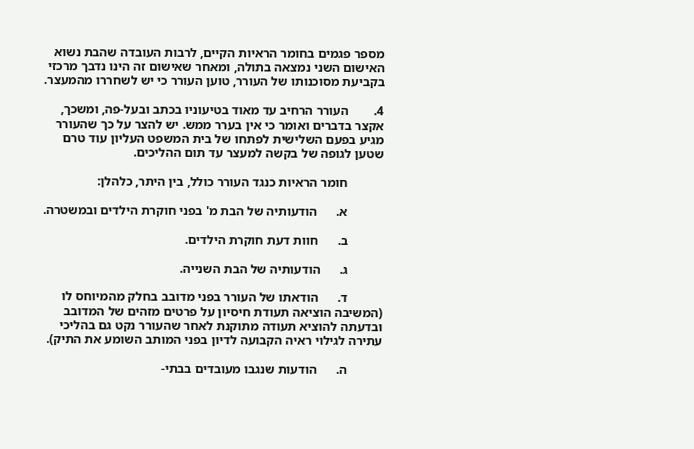מספר פגמים בחומר הראיות הקיים, לרבות העובדה שהבת נשוא האישום השני נמצאה בתולה, ומאחר שאישום זה הינו נדבך מרכזי בקביעת מסוכנותו של העורר, טוען העורר כי יש לשחררו מהמעצר.

4.        העורר הרחיב עד מאוד בטיעוניו בכתב ובעל-פה, ומשכך, אקצר בדברים ואומר כי אין בערר ממש. יש להצר על כך שהעורר מגיע בפעם השלישית לפתחו של בית המשפט העליון עוד טרם שטען לגופה של בקשה למעצר עד תום ההליכים.

           חומר הראיות כנגד העורר כולל, בין היתר, כלהלן:

           א.      הודעותיה של הבת מ' בפני חוקרת הילדים ובמשטרה.

           ב.      חוות דעת חוקרת הילדים.

           ג.      הודעותיה של הבת השנייה.

           ד.      הודאתו של העורר בפני מדובב בחלק מהמיוחס לו (המשיבה הוציאה תעודת חיסיון על פרטים מזהים של המדובב ובדעתה להוציא תעודה מתוקנת לאחר שהעורר נקט גם בהליכי עתירה לגילוי ראיה הקבועה לדיון בפני המותב השומע את התיק).

           ה.      הודעות שנגבו מעובדים בבתי-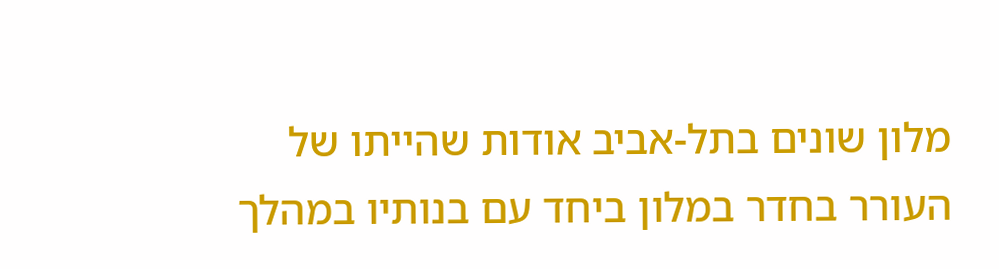מלון שונים בתל-אביב אודות שהייתו של העורר בחדר במלון ביחד עם בנותיו במהלך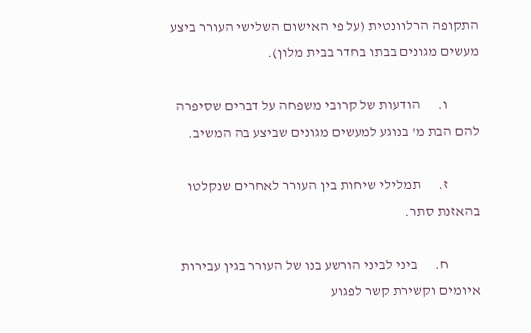התקופה הרלוונטית (על פי האישום השלישי העורר ביצע מעשים מגונים בבתו בחדר בבית מלון).

           ו.      הודעות של קרובי משפחה על דברים שסיפרה להם הבת מ' בנוגע למעשים מגונים שביצע בה המשיב.

           ז.      תמלילי שיחות בין העורר לאחרים שנקלטו בהאזנת סתר.

           ח.      ביני לביני הורשע בנו של העורר בגין עבירות איומים וקשירת קשר לפגוע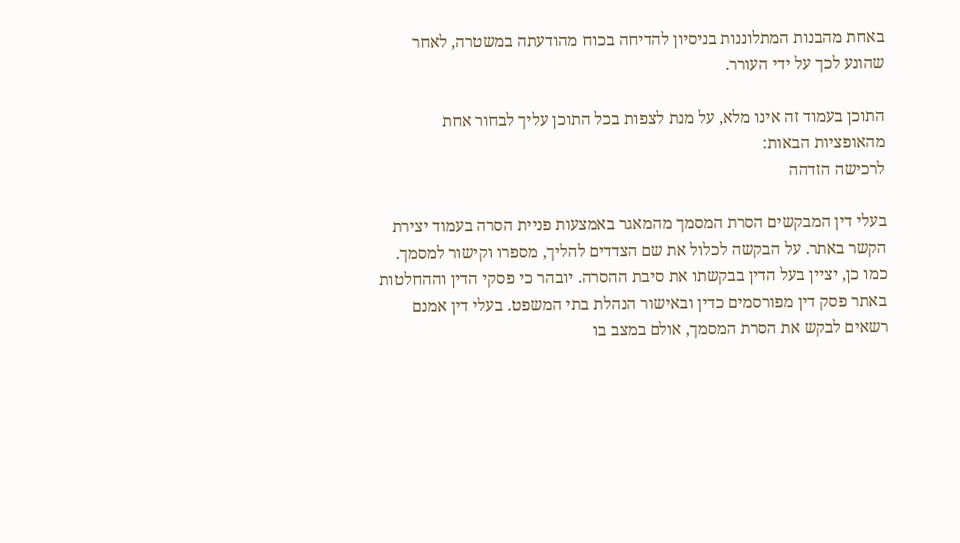באחת מהבנות המתלוננות בניסיון להדיחה בכוח מהודעתה במשטרה, לאחר שהונע לכך על ידי העורר.

התוכן בעמוד זה אינו מלא, על מנת לצפות בכל התוכן עליך לבחור אחת מהאופציות הבאות:
לרכישה הזדהה

בעלי דין המבקשים הסרת המסמך מהמאגר באמצעות פניית הסרה בעמוד יצירת הקשר באתר. על הבקשה לכלול את שם הצדדים להליך, מספרו וקישור למסמך. כמו כן, יציין בעל הדין בבקשתו את סיבת ההסרה. יובהר כי פסקי הדין וההחלטות באתר פסק דין מפורסמים כדין ובאישור הנהלת בתי המשפט. בעלי דין אמנם רשאים לבקש את הסרת המסמך, אולם במצב בו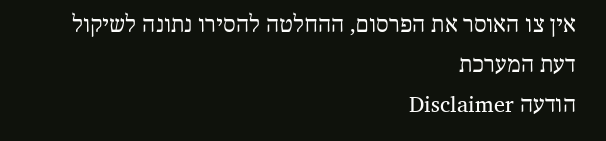אין צו האוסר את הפרסום, ההחלטה להסירו נתונה לשיקול דעת המערכת
הודעה Disclaimer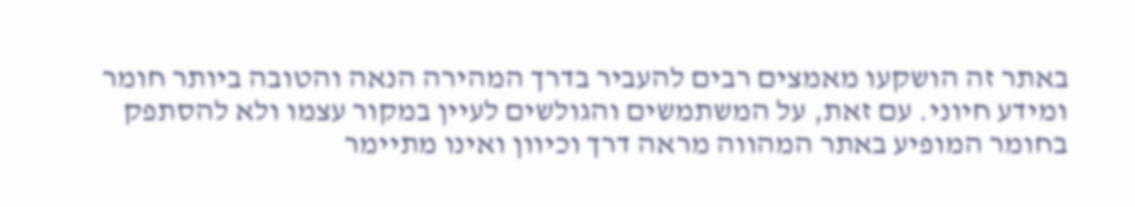באתר זה הושקעו מאמצים רבים להעביר בדרך המהירה הנאה והטובה ביותר חומר ומידע חיוני. עם זאת, על המשתמשים והגולשים לעיין במקור עצמו ולא להסתפק בחומר המופיע באתר המהווה מראה דרך וכיוון ואינו מתיימר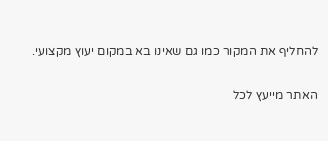להחליף את המקור כמו גם שאינו בא במקום יעוץ מקצועי.

האתר מייעץ לכל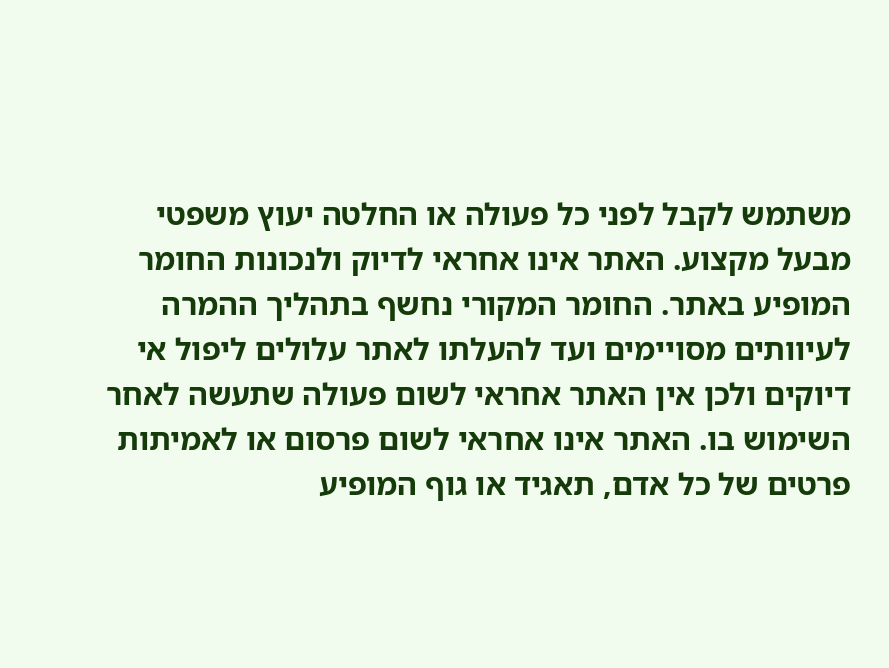משתמש לקבל לפני כל פעולה או החלטה יעוץ משפטי מבעל מקצוע. האתר אינו אחראי לדיוק ולנכונות החומר המופיע באתר. החומר המקורי נחשף בתהליך ההמרה לעיוותים מסויימים ועד להעלתו לאתר עלולים ליפול אי דיוקים ולכן אין האתר אחראי לשום פעולה שתעשה לאחר השימוש בו. האתר אינו אחראי לשום פרסום או לאמיתות פרטים של כל אדם, תאגיד או גוף המופיע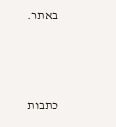באתר.




כתבות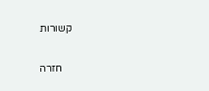קשורות

    חזרה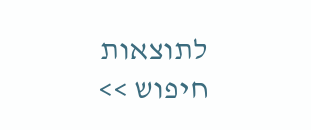לתוצאות חיפוש >>